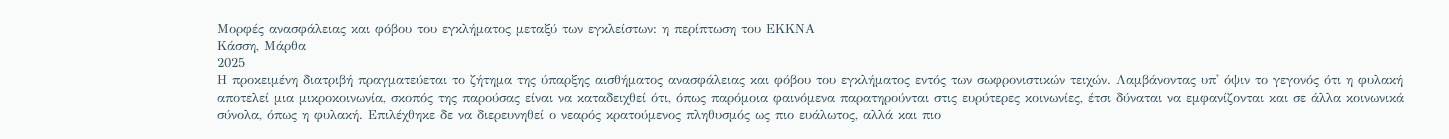Μορφές ανασφάλειας και φόβου του εγκλήματος μεταξύ των εγκλείστων: η περίπτωση του ΕΚΚΝΑ
Κάσση, Μάρθα
2025
Η προκειμένη διατριβή πραγματεύεται το ζήτημα της ύπαρξης αισθήματος ανασφάλειας και φόβου του εγκλήματος εντός των σωφρονιστικών τειχών. Λαμβάνοντας υπ' όψιν το γεγονός ότι η φυλακή αποτελεί μια μικροκοινωνία, σκοπός της παρούσας είναι να καταδειχθεί ότι, όπως παρόμοια φαινόμενα παρατηρούνται στις ευρύτερες κοινωνίες, έτσι δύναται να εμφανίζονται και σε άλλα κοινωνικά σύνολα, όπως η φυλακή. Επιλέχθηκε δε να διερευνηθεί ο νεαρός κρατούμενος πληθυσμός ως πιο ευάλωτος, αλλά και πιο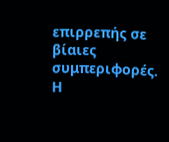επιρρεπής σε βίαιες συμπεριφορές. Η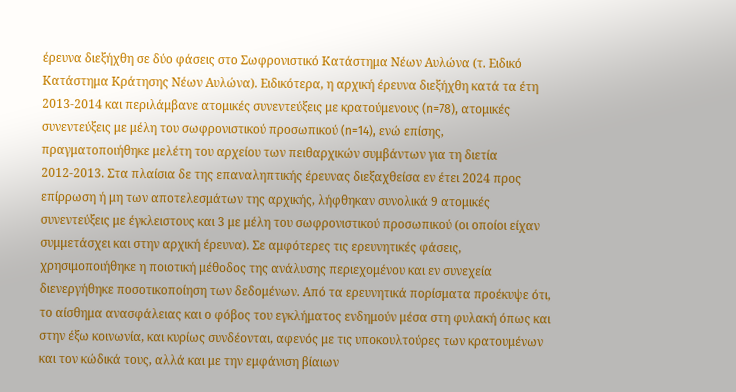έρευνα διεξήχθη σε δύο φάσεις στο Σωφρονιστικό Κατάστημα Νέων Αυλώνα (τ. Ειδικό Κατάστημα Κράτησης Νέων Αυλώνα). Ειδικότερα, η αρχική έρευνα διεξήχθη κατά τα έτη 2013-2014 και περιλάμβανε ατομικές συνεντεύξεις με κρατούμενους (n=78), ατομικές συνεντεύξεις με μέλη του σωφρονιστικού προσωπικού (n=14), ενώ επίσης, πραγματοποιήθηκε μελέτη του αρχείου των πειθαρχικών συμβάντων για τη διετία 2012-2013. Στα πλαίσια δε της επαναληπτικής έρευνας διεξαχθείσα εν έτει 2024 προς επίρρωση ή μη των αποτελεσμάτων της αρχικής, λήφθηκαν συνολικά 9 ατομικές συνεντεύξεις με έγκλειστους και 3 με μέλη του σωφρονιστικού προσωπικού (οι οποίοι είχαν συμμετάσχει και στην αρχική έρευνα). Σε αμφότερες τις ερευνητικές φάσεις, χρησιμοποιήθηκε η ποιοτική μέθοδος της ανάλυσης περιεχομένου και εν συνεχεία διενεργήθηκε ποσοτικοποίηση των δεδομένων. Από τα ερευνητικά πορίσματα προέκυψε ότι, το αίσθημα ανασφάλειας και ο φόβος του εγκλήματος ενδημούν μέσα στη φυλακή όπως και στην έξω κοινωνία, και κυρίως συνδέονται, αφενός με τις υποκουλτούρες των κρατουμένων και τον κώδικά τους, αλλά και με την εμφάνιση βίαιων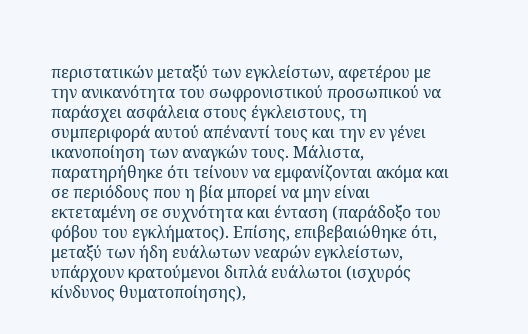περιστατικών μεταξύ των εγκλείστων, αφετέρου με την ανικανότητα του σωφρονιστικού προσωπικού να παράσχει ασφάλεια στους έγκλειστους, τη συμπεριφορά αυτού απέναντί τους και την εν γένει ικανοποίηση των αναγκών τους. Μάλιστα, παρατηρήθηκε ότι τείνουν να εμφανίζονται ακόμα και σε περιόδους που η βία μπορεί να μην είναι εκτεταμένη σε συχνότητα και ένταση (παράδοξο του φόβου του εγκλήματος). Επίσης, επιβεβαιώθηκε ότι, μεταξύ των ήδη ευάλωτων νεαρών εγκλείστων, υπάρχουν κρατούμενοι διπλά ευάλωτοι (ισχυρός κίνδυνος θυματοποίησης),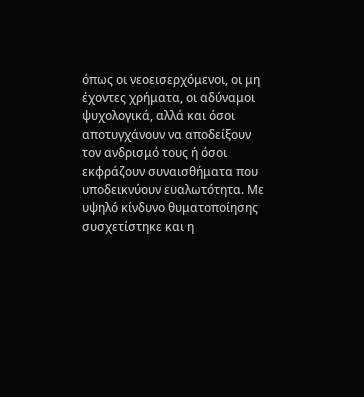όπως οι νεοεισερχόμενοι, οι μη έχοντες χρήματα, οι αδύναμοι ψυχολογικά, αλλά και όσοι αποτυγχάνουν να αποδείξουν τον ανδρισμό τους ή όσοι εκφράζουν συναισθήματα που υποδεικνύουν ευαλωτότητα. Με υψηλό κίνδυνο θυματοποίησης συσχετίστηκε και η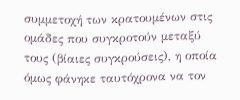συμμετοχή των κρατουμένων στις ομάδες που συγκροτούν μεταξύ τους (βίαιες συγκρούσεις), η οποία όμως φάνηκε ταυτόχρονα να τον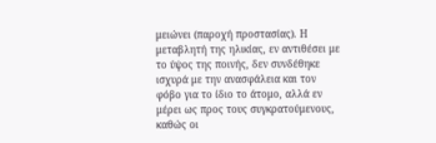μειώνει (παροχή προστασίας). Η μεταβλητή της ηλικίας, εν αντιθέσει με το ύψος της ποινής, δεν συνδέθηκε ισχυρά με την ανασφάλεια και τον φόβο για το ίδιο το άτομο, αλλά εν μέρει ως προς τους συγκρατούμενους, καθώς οι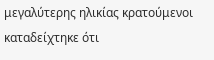μεγαλύτερης ηλικίας κρατούμενοι καταδείχτηκε ότι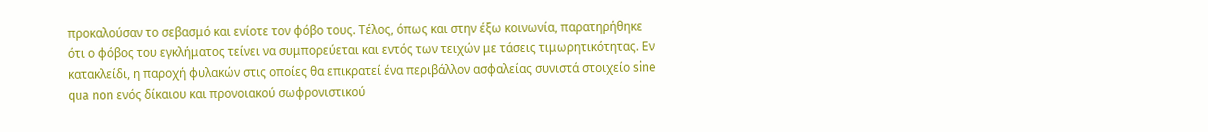προκαλούσαν το σεβασμό και ενίοτε τον φόβο τους. Τέλος, όπως και στην έξω κοινωνία, παρατηρήθηκε ότι ο φόβος του εγκλήματος τείνει να συμπορεύεται και εντός των τειχών με τάσεις τιμωρητικότητας. Εν κατακλείδι, η παροχή φυλακών στις οποίες θα επικρατεί ένα περιβάλλον ασφαλείας συνιστά στοιχείο sine qua non ενός δίκαιου και προνοιακού σωφρονιστικού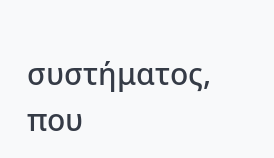συστήματος, που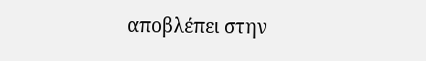αποβλέπει στην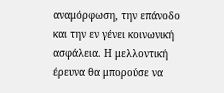αναμόρφωση, την επάνοδο και την εν γένει κοινωνική ασφάλεια. Η μελλοντική έρευνα θα μπορούσε να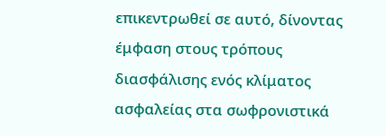επικεντρωθεί σε αυτό, δίνοντας έμφαση στους τρόπους διασφάλισης ενός κλίματος ασφαλείας στα σωφρονιστικά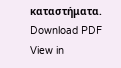καταστήματα.
Download PDF
View in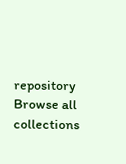repository
Browse all collections